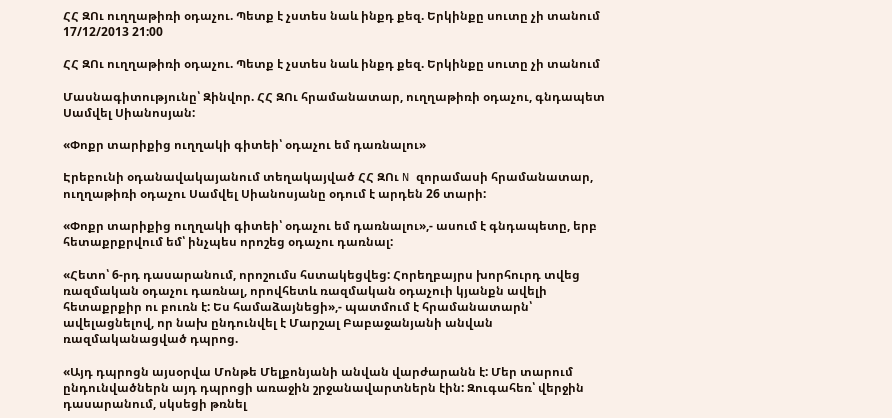ՀՀ ԶՈւ ուղղաթիռի օդաչու. Պետք է չստես նաև ինքդ քեզ. Երկինքը սուտը չի տանում
17/12/2013 21:00

ՀՀ ԶՈւ ուղղաթիռի օդաչու. Պետք է չստես նաև ինքդ քեզ. Երկինքը սուտը չի տանում

Մասնագիտությունը՝ Զինվոր. ՀՀ ԶՈւ հրամանատար, ուղղաթիռի օդաչու, գնդապետ Սամվել Սիանոսյան:

«Փոքր տարիքից ուղղակի գիտեի՝ օդաչու եմ դառնալու»

Էրեբունի օդանավակայանում տեղակայված ՀՀ ԶՈւ N զորամասի հրամանատար, ուղղաթիռի օդաչու Սամվել Սիանոսյանը օդում է արդեն 26 տարի:

«Փոքր տարիքից ուղղակի գիտեի՝ օդաչու եմ դառնալու»,- ասում է գնդապետը, երբ հետաքրքրվում եմ՝ ինչպես որոշեց օդաչու դառնալ:

«Հետո՝ 6-րդ դասարանում, որոշումս հստակեցվեց: Հորեղբայրս խորհուրդ տվեց ռազմական օդաչու դառնալ, որովհետև ռազմական օդաչուի կյանքն ավելի հետաքրքիր ու բուռն է: Ես համաձայնեցի»,- պատմում է հրամանատարն՝ ավելացնելով, որ նախ ընդունվել է Մարշալ Բաբաջանյանի անվան ռազմականացված դպրոց.

«Այդ դպրոցն այսօրվա Մոնթե Մելքոնյանի անվան վարժարանն է: Մեր տարում ընդունվածներն այդ դպրոցի առաջին շրջանավարտներն էին: Զուգահեռ՝ վերջին դասարանում, սկսեցի թռնել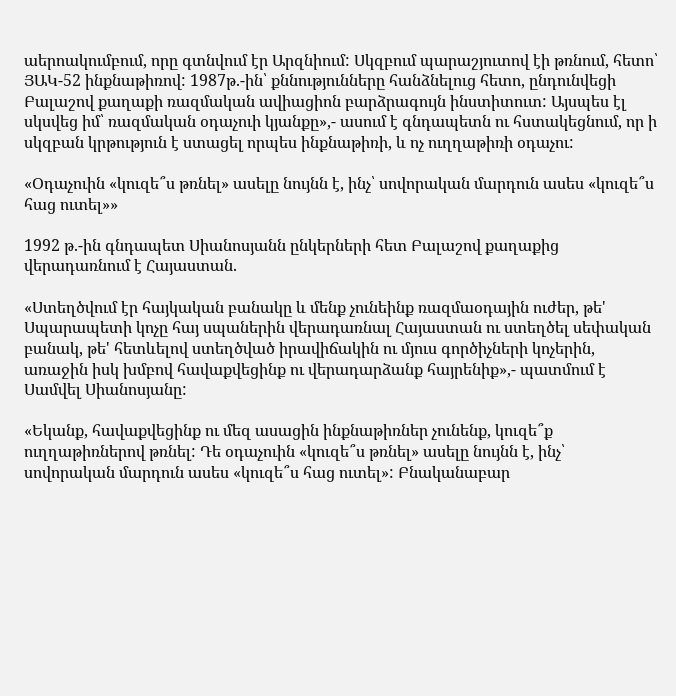աերոակումբում, որը գտնվում էր Արզնիում: Սկզբում պարաշյուտով էի թռնում, հետո՝ ՅԱԿ-52 ինքնաթիռով: 1987թ.-ին՝ քննությունները հանձնելուց հետո, ընդունվեցի Բալաշով քաղաքի ռազմական ավիացիոն բարձրագույն ինստիտուտ: Այսպես էլ սկսվեց իմ՝ ռազմական օդաչուի կյանքը»,- ասում է գնդապետն ու հստակեցնում, որ ի սկզբան կրթություն է ստացել որպես ինքնաթիռի, և ոչ ուղղաթիռի օդաչու:

«Օդաչուին «կուզե՞ս թռնել» ասելը նույնն է, ինչ՝ սովորական մարդուն ասես «կուզե՞ս հաց ուտել»»

1992 թ.-ին գնդապետ Սիանոսյանն ընկերների հետ Բալաշով քաղաքից վերադառնում է Հայաստան.

«Ստեղծվում էր հայկական բանակը և մենք չունեինք ռազմաօդային ուժեր, թե' Սպարապետի կոչը հայ սպաներին վերադառնալ Հայաստան ու ստեղծել սեփական բանակ, թե' հետևելով ստեղծված իրավիճակին ու մյուս գործիչների կոչերին, առաջին իսկ խմբով հավաքվեցինք ու վերադարձանք հայրենիք»,- պատմում է Սամվել Սիանոսյանը:

«Եկանք, հավաքվեցինք ու մեզ ասացին ինքնաթիռներ չունենք, կուզե՞ք ուղղաթիռներով թռնել: Դե օդաչուին «կուզե՞ս թռնել» ասելը նույնն է, ինչ՝ սովորական մարդուն ասես «կուզե՞ս հաց ուտել»: Բնականաբար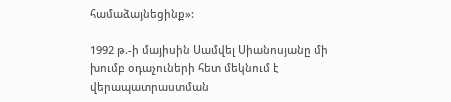համաձայնեցինք»:

1992 թ.-ի մայիսին Սամվել Սիանոսյանը մի խումբ օդաչուների հետ մեկնում է վերապատրաստման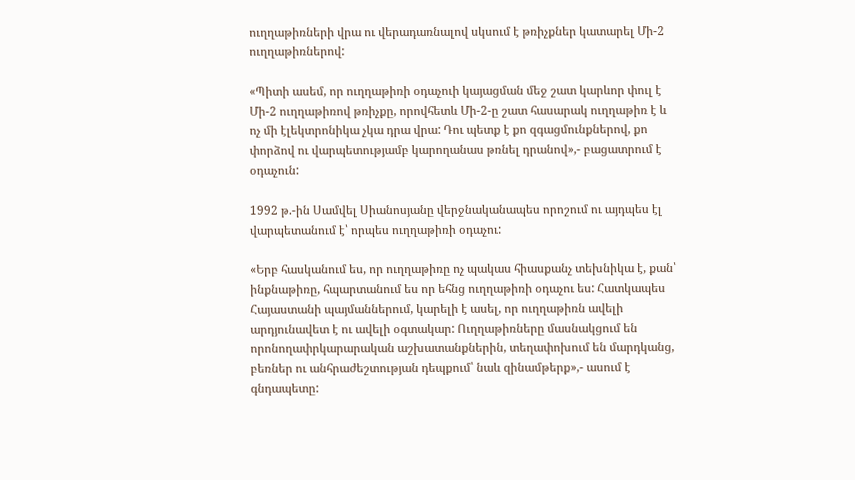ուղղաթիռների վրա ու վերադառնալով սկսում է թռիչքներ կատարել Մի-2 ուղղաթիռներով:

«Պիտի ասեմ, որ ուղղաթիռի օդաչուի կայացման մեջ շատ կարևոր փուլ է Մի-2 ուղղաթիռով թռիչքը, որովհետև Մի-2-ը շատ հասարակ ուղղաթիռ է և ոչ մի էլեկտրոնիկա չկա դրա վրա: Դու պետք է քո զգացմունքներով, քո փորձով ու վարպետությամբ կարողանաս թռնել դրանով»,- բացատրում է օդաչուն:

1992 թ.-ին Սամվել Սիանոսյանը վերջնականապես որոշում ու այդպես էլ վարպետանում է՝ որպես ուղղաթիռի օդաչու:

«Երբ հասկանում ես, որ ուղղաթիռը ոչ պակաս հիասքանչ տեխնիկա է, քան՝ ինքնաթիռը, հպարտանում ես որ եհնց ուղղաթիռի օդաչու ես: Հատկապես Հայաստանի պայմաններում, կարելի է ասել, որ ուղղաթիռն ավելի արդյունավետ է ու ավելի օգտակար: Ուղղաթիռները մասնակցում են որոնողափրկարարական աշխատանքներին, տեղափոխում են մարդկանց, բեռներ ու անհրաժեշտության դեպքում՝ նաև զինամթերք»,- ասում է գնդապետը: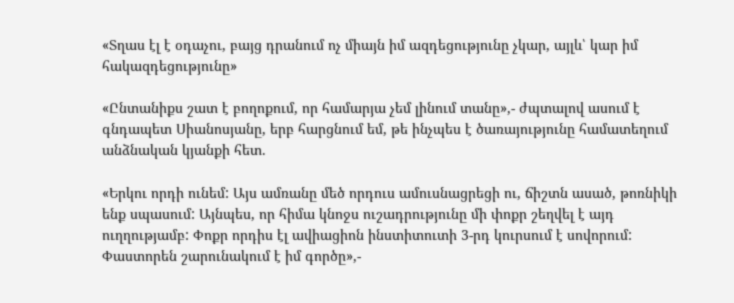«Տղաս էլ է օդաչու, բայց դրանում ոչ միայն իմ ազդեցությունը չկար, այլև՝ կար իմ հակազդեցությունը»

«Ընտանիքս շատ է բողոքում, որ համարյա չեմ լինում տանը»,- ժպտալով ասում է գնդապետ Սիանոսյանը, երբ հարցնում եմ, թե ինչպես է ծառայությունը համատեղում անձնական կյանքի հետ.

«Երկու որդի ունեմ: Այս ամռանը մեծ որդուս ամուսնացրեցի ու, ճիշտն ասած, թոռնիկի ենք սպասում: Այնպես, որ հիմա կնոջս ուշադրությունը մի փոքր շեղվել է այդ ուղղությամբ: Փոքր որդիս էլ ավիացիոն ինստիտուտի 3-րդ կուրսում է սովորում: Փաստորեն շարունակում է իմ գործը»,-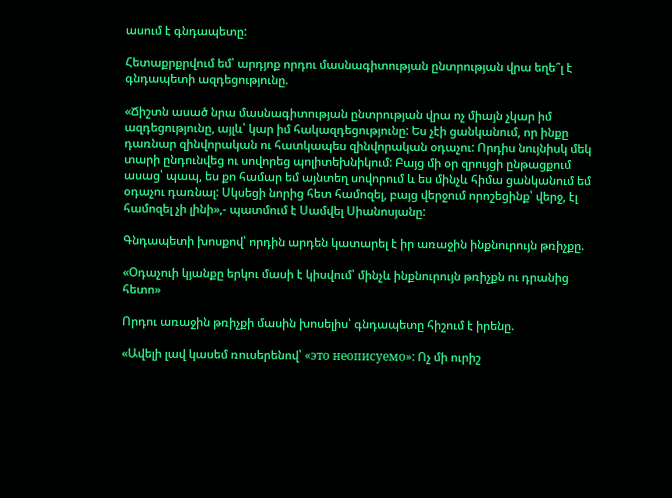ասում է գնդապետը:

Հետաքրքրվում եմ՝ արդյոք որդու մասնագիտության ընտրության վրա եղե՞լ է գնդապետի ազդեցությունը.

«Ճիշտն ասած նրա մասնագիտության ընտրության վրա ոչ միայն չկար իմ ազդեցությունը, այլև՝ կար իմ հակազդեցությունը: Ես չէի ցանկանում, որ ինքը դառնար զինվորական ու հատկապես զինվորական օդաչու: Որդիս նույնիսկ մեկ տարի ընդունվեց ու սովորեց պոլիտեխնիկում: Բայց մի օր զրույցի ընթացքում ասաց՝ պապ, ես քո համար եմ այնտեղ սովորում և ես մինչև հիմա ցանկանում եմ օդաչու դառնալ: Սկսեցի նորից հետ համոզել, բայց վերջում որոշեցինք՝ վերջ, էլ համոզել չի լինի»,- պատմում է Սամվել Սիանոսյանը:

Գնդապետի խոսքով՝ որդին արդեն կատարել է իր առաջին ինքնուրույն թռիչքը.

«Օդաչուի կյանքը երկու մասի է կիսվում՝ մինչև ինքնուրույն թռիչքն ու դրանից հետո»

Որդու առաջին թռիչքի մասին խոսելիս՝ գնդապետը հիշում է իրենը.

«Ավելի լավ կասեմ ռուսերենով՝ «это неописуемо»: Ոչ մի ուրիշ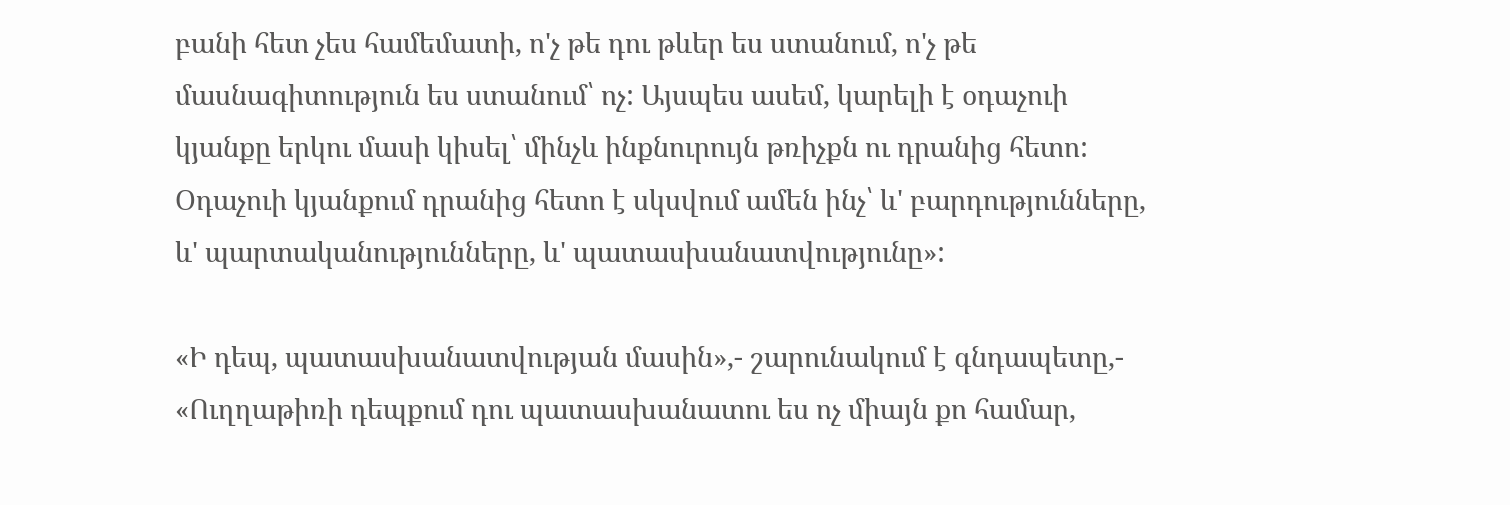բանի հետ չես համեմատի, ո'չ թե դու թևեր ես ստանում, ո'չ թե մասնագիտություն ես ստանում՝ ոչ: Այսպես ասեմ, կարելի է օդաչուի կյանքը երկու մասի կիսել՝ մինչև ինքնուրույն թռիչքն ու դրանից հետո: Օդաչուի կյանքում դրանից հետո է սկսվում ամեն ինչ՝ և' բարդությունները, և' պարտականությունները, և' պատասխանատվությունը»:

«Ի դեպ, պատասխանատվության մասին»,- շարունակում է գնդապետը,- «Ուղղաթիռի դեպքում դու պատասխանատու ես ոչ միայն քո համար,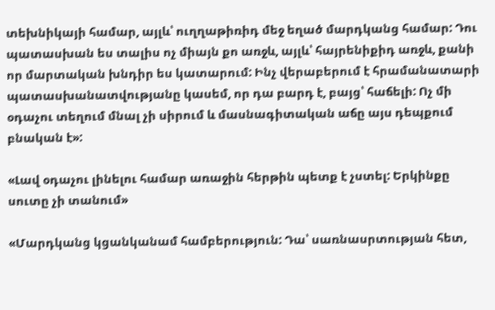տեխնիկայի համար, այլև՝ ուղղաթիռիդ մեջ եղած մարդկանց համար: Դու պատասխան ես տալիս ոչ միայն քո առջև, այլև՝ հայրենիքիդ առջև, քանի որ մարտական խնդիր ես կատարում: Ինչ վերաբերում է հրամանատարի պատասխանատվությանը կասեմ, որ դա բարդ է, բայց՝ հաճելի: Ոչ մի օդաչու տեղում մնալ չի սիրում և մասնագիտական աճը այս դեպքում բնական է»:

«Լավ օդաչու լինելու համար առաջին հերթին պետք է չստել: Երկինքը սուտը չի տանում»

«Մարդկանց կցանկանամ համբերություն: Դա՝ սառնասրտության հետ,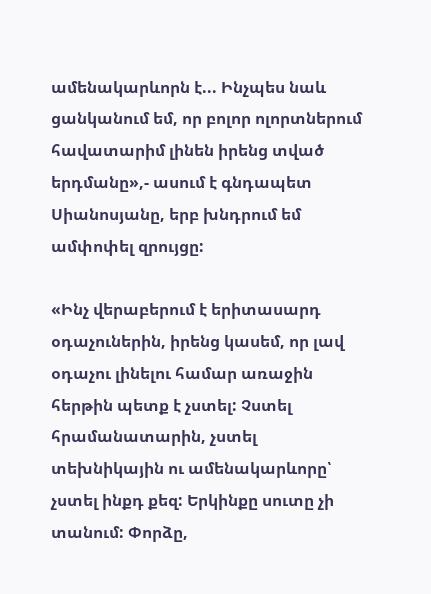ամենակարևորն է... Ինչպես նաև ցանկանում եմ, որ բոլոր ոլորտներում հավատարիմ լինեն իրենց տված երդմանը»,- ասում է գնդապետ Սիանոսյանը, երբ խնդրում եմ ամփոփել զրույցը:

«Ինչ վերաբերում է երիտասարդ օդաչուներին, իրենց կասեմ, որ լավ օդաչու լինելու համար առաջին հերթին պետք է չստել: Չստել հրամանատարին, չստել տեխնիկային ու ամենակարևորը՝ չստել ինքդ քեզ: Երկինքը սուտը չի տանում: Փորձը,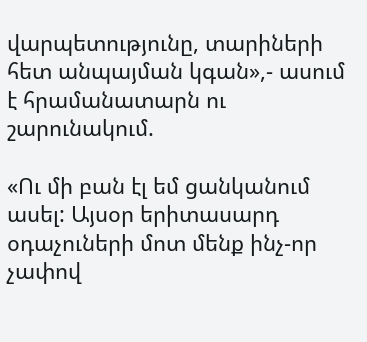վարպետությունը, տարիների հետ անպայման կգան»,- ասում է հրամանատարն ու շարունակում.

«Ու մի բան էլ եմ ցանկանում ասել: Այսօր երիտասարդ օդաչուների մոտ մենք ինչ-որ չափով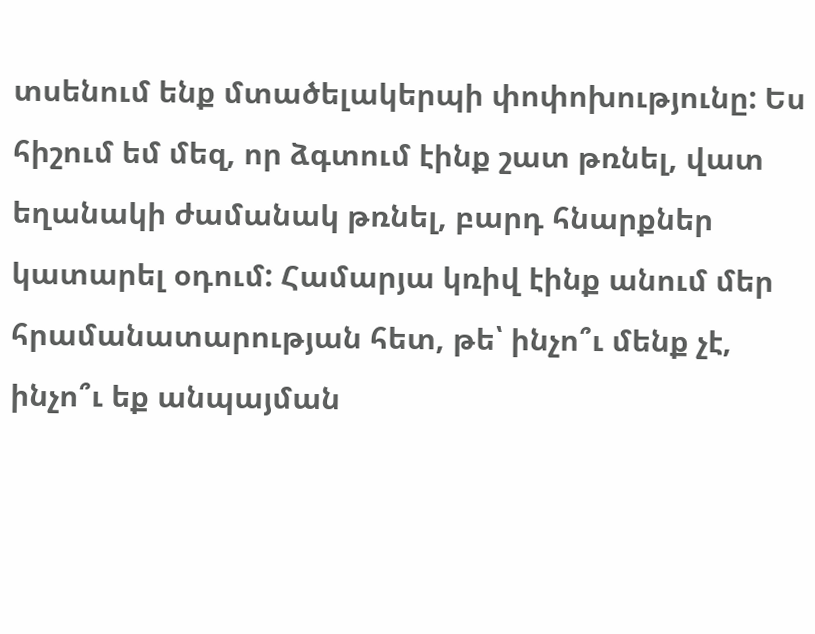տսենում ենք մտածելակերպի փոփոխությունը: Ես հիշում եմ մեզ, որ ձգտում էինք շատ թռնել, վատ եղանակի ժամանակ թռնել, բարդ հնարքներ կատարել օդում: Համարյա կռիվ էինք անում մեր հրամանատարության հետ, թե՝ ինչո՞ւ մենք չէ, ինչո՞ւ եք անպայման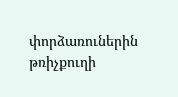փորձառուներին թռիչքուղի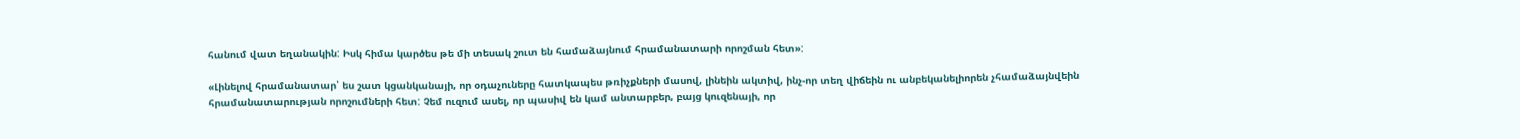հանում վատ եղանակին: Իսկ հիմա կարծես թե մի տեսակ շուտ են համաձայնում հրամանատարի որոշման հետ»:

«Լինելով հրամանատար՝ ես շատ կցանկանայի, որ օդաչուները հատկապես թռիչքների մասով, լինեին ակտիվ, ինչ-որ տեղ վիճեին ու անբեկանելիորեն չհամաձայնվեին հրամանատարության որոշումների հետ: Չեմ ուզում ասել, որ պասիվ են կամ անտարբեր, բայց կուզենայի, որ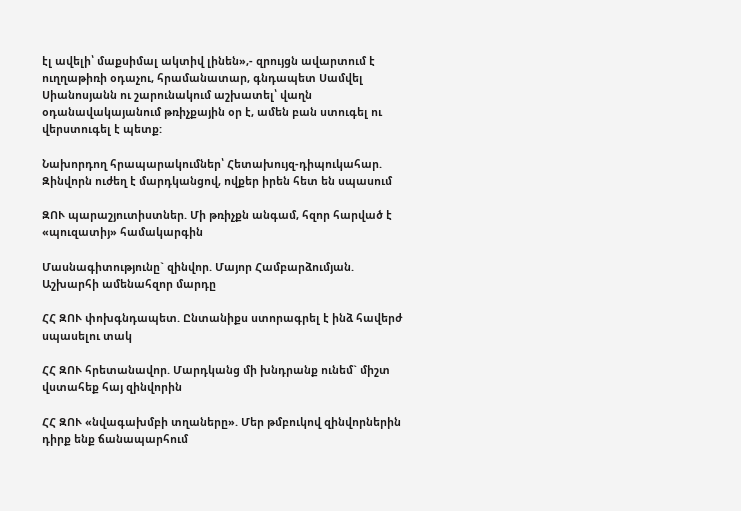էլ ավելի՝ մաքսիմալ ակտիվ լինեն»,- զրույցն ավարտում է ուղղաթիռի օդաչու, հրամանատար, գնդապետ Սամվել Սիանոսյանն ու շարունակում աշխատել՝ վաղն օդանավակայանում թռիչքային օր է, ամեն բան ստուգել ու վերստուգել է պետք:

Նախորդող հրապարակումներ՝ Հետախույզ-դիպուկահար. Զինվորն ուժեղ է մարդկանցով, ովքեր իրեն հետ են սպասում

ԶՈՒ պարաշյուտիստներ. Մի թռիչքն անգամ, հզոր հարված է «պուզատիյ» համակարգին

Մասնագիտությունը` զինվոր. Մայոր Համբարձումյան. Աշխարհի ամենահզոր մարդը

ՀՀ ԶՈՒ փոխգնդապետ. Ընտանիքս ստորագրել է ինձ հավերժ սպասելու տակ

ՀՀ ԶՈՒ հրետանավոր. Մարդկանց մի խնդրանք ունեմ` միշտ վստահեք հայ զինվորին

ՀՀ ԶՈՒ «նվագախմբի տղաները». Մեր թմբուկով զինվորներին դիրք ենք ճանապարհում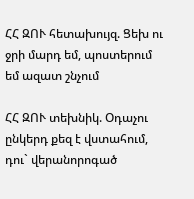ՀՀ ԶՈՒ հետախույզ. Ցեխ ու ջրի մարդ եմ, պոստերում եմ ազատ շնչում

ՀՀ ԶՈՒ տեխնիկ. Օդաչու ընկերդ քեզ է վստահում, դու` վերանորոգած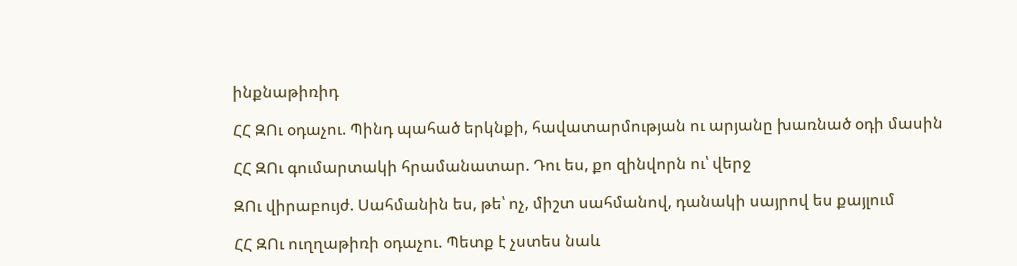ինքնաթիռիդ

ՀՀ ԶՈւ օդաչու. Պինդ պահած երկնքի, հավատարմության ու արյանը խառնած օդի մասին

ՀՀ ԶՈւ գումարտակի հրամանատար. Դու ես, քո զինվորն ու՝ վերջ

ԶՈւ վիրաբույժ. Սահմանին ես, թե՝ ոչ, միշտ սահմանով, դանակի սայրով ես քայլում

ՀՀ ԶՈւ ուղղաթիռի օդաչու. Պետք է չստես նաև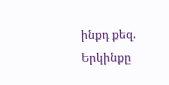ինքդ քեզ. Երկինքը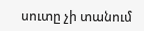սուտը չի տանում